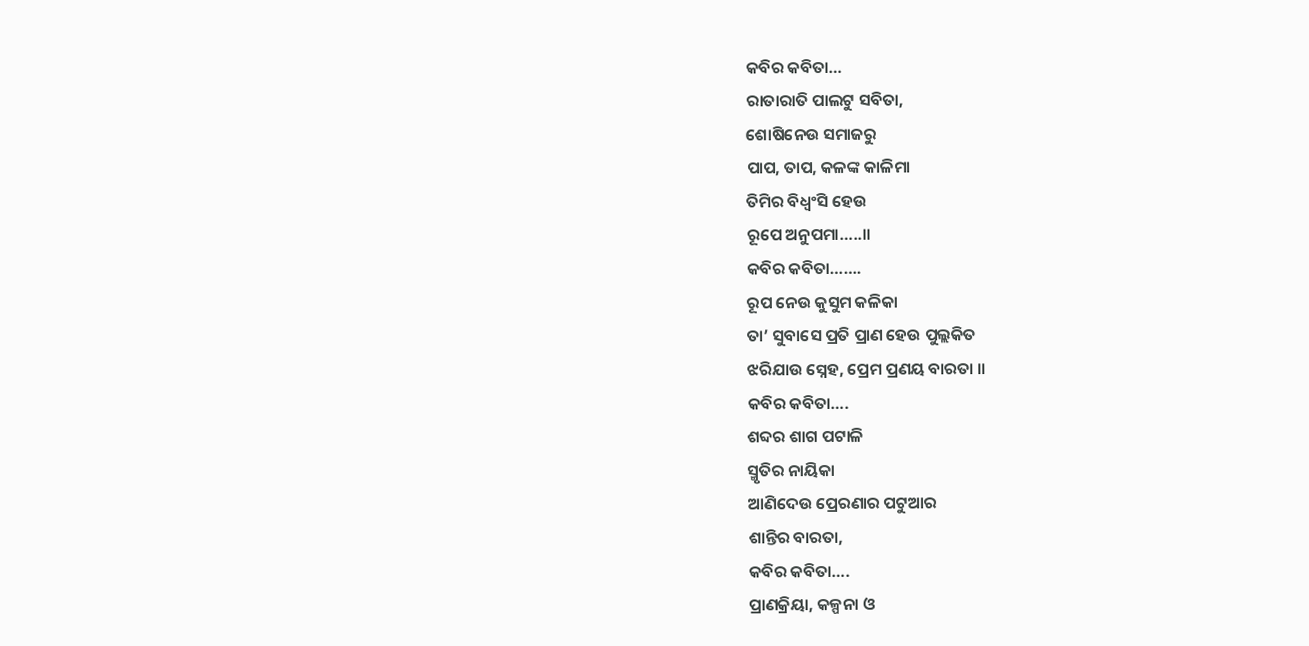କବିର କବିତା…
ରାତାରାତି ପାଲଟୁ ସବିତା,
ଶୋଷିନେଉ ସମାଜରୁ
ପାପ, ତାପ, କଳଙ୍କ କାଳିମା
ତିମିର ବିଧ୍ଵଂସି ହେଉ
ରୂପେ ଅନୁପମା…..॥
କବିର କବିତା…….
ରୂପ ନେଉ କୁସୁମ କଳିକା
ତା’ ସୁବାସେ ପ୍ରତି ପ୍ରାଣ ହେଉ ପୁଲ୍ଲକିତ
ଝରିଯାଉ ସ୍ନେହ, ପ୍ରେମ ପ୍ରଣୟ ବାରତା ॥
କବିର କବିତା….
ଶବ୍ଦର ଶାଗ ପଟାଳି
ସ୍ମୃତିର ନାୟିକା
ଆଣିଦେଉ ପ୍ରେରଣାର ପଟୁଆର
ଶାନ୍ତିର ବାରତା,
କବିର କବିତା….
ପ୍ରାଣକ୍ରିୟା, କଳ୍ପନା ଓ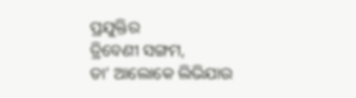ପ୍ରଯୁକ୍ତିର
ତ୍ରିବେଣୀ ସଙ୍ଗମ,
ତା’ ଆଲୋକେ ଲିଭିଯାଉ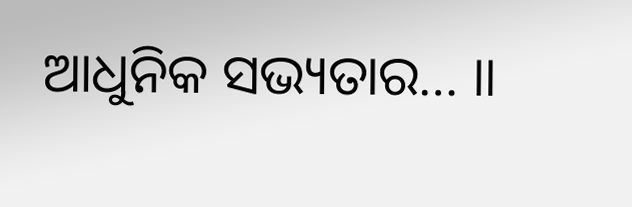ଆଧୁନିକ ସଭ୍ୟତାର… ॥